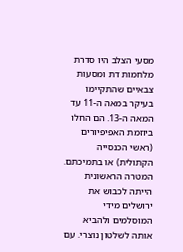מסעי הצלב היו סדרת מלחמות דת ומסעות צבאיים שהתקיימו בעיקר במאה ה-11 עד המאה ה-13. הם החלו ביוזמת האפיפיורים (ראשי הכנסייה הקתולית) או בתמיכתם. המטרה הראשונית הייתה לכבוש את ירושלים מידי המוסלמים ולהביא אותה לשלטון נוצרי. עם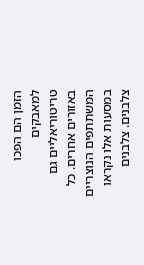הזמן הם הפכו למאבקים טריטוריאליים גם באזורים אחרים. כל המשתתפים הנוצריים במסעות אלו נקראו צלבנים. צלבנים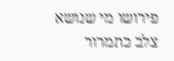פירושו מי שנושא צלב כתמרור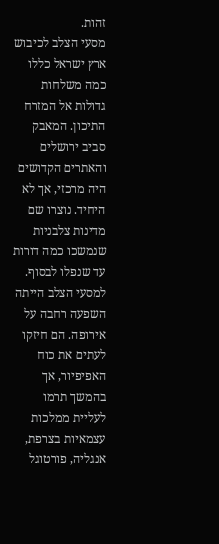זהות.
מסעי הצלב לכיבוש ארץ ישראל כללו כמה משלחות גדולות אל המזרח התיכון. המאבק סביב ירושלים והאתרים הקדושים היה מרכזי, אך לא היחיד. נוצרו שם מדינות צלבניות שנמשכו כמה דורות עד שנפלו לבסוף.
למסעי הצלב הייתה השפעה רחבה על אירופה. הם חיזקו לעתים את כוח האפיפיור, אך בהמשך תרמו לעליית ממלכות עצמאיות בצרפת, אנגליה, פורטוגל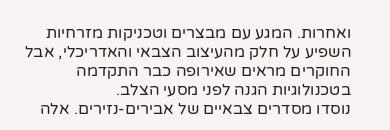ואחרות. המגע עם מבצרים וטכניקות מזרחיות השפיע על חלק מהעיצוב הצבאי והאדריכלי, אבל החוקרים מראים שאירופה כבר התקדמה בטכנולוגיות הגנה לפני מסעי הצלב.
נוסדו מסדרים צבאיים של אבירים-נזירים. אלה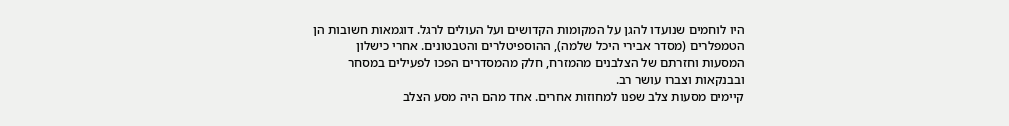היו לוחמים שנועדו להגן על המקומות הקדושים ועל העולים לרגל. דוגמאות חשובות הן הטמפלרים (מסדר אבירי היכל שלמה), ההוספיטלרים והטבטונים. אחרי כישלון המסעות וחזרתם של הצלבנים מהמזרח, חלק מהמסדרים הפכו לפעילים במסחר ובבנקאות וצברו עושר רב.
קיימים מסעות צלב שפנו למחוזות אחרים. אחד מהם היה מסע הצלב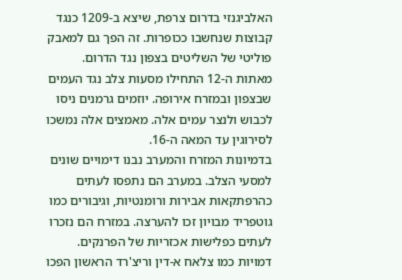האלביגנזי בדרום צרפת, שיצא ב-1209 כנגד קבוצות שנחשבו ככופרות. זה הפך גם למאבק פוליטי של השליטים בצפון נגד הדרום.
מאתות ה-12 התחילו מסעות צלב נגד העמים שבצפון ובמזרח אירופה. יוזמים גרמנים ניסו לכבוש ולנצר עמים אלה. מאמצים אלה נמשכו לסירוגין עד המאה ה-16.
בדמיונות המזרח והמערב נבנו דימויים שונים למסעי הצלב. במערב הם נתפסו לעתים כהרפתקאות אבירות ורומנטיות, וגיבורים כמו גוטפריד מבויון זכו להערצה. במזרח הם נזכרו לעתים כפלישות אכזריות של הפרנקים. דמויות כמו צלאח א-דין וריצ'רד הראשון הפכו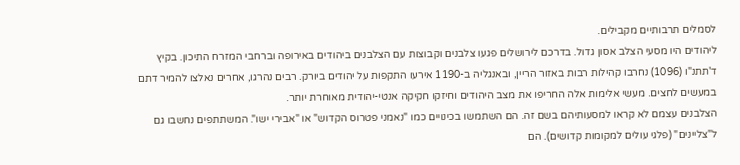לסמלים תרבותיים מקבילים.
ליהודים היו מסעי הצלב אסון גדול. בדרכם לירושלים פגעו צלבנים וקבוצות עם הצלבנים ביהודים באירופה וברחבי המזרח התיכון. בקיץ ד'תתנ"ו (1096) נחרבו קהילות רבות באזור הריין, ובאנגליה ב-1190 אירעו התקפות על יהודים ביורק. רבים נהרגו, אחרים נאלצו להמיר דתם במעשים לחצים. מעשי אלימות אלה החריפו את מצב היהודים וחיזקו חקיקה אנטי-יהודית מאוחרת יותר.
הצלבנים עצמם לא קראו למסעותיהם בשם זה. הם השתמשו בכינויים כמו "נאמני פטרוס הקדוש" או "אבירי ישו". המשתתפים נחשבו גם ל"צליינים" (פלגי עולים למקומות קדושים). הם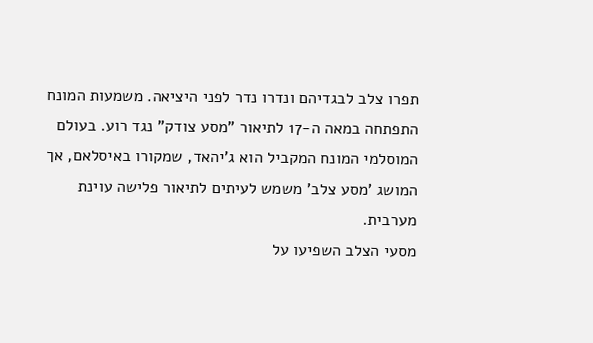תפרו צלב לבגדיהם ונדרו נדר לפני היציאה. משמעות המונח התפתחה במאה ה-17 לתיאור "מסע צודק" נגד רוע. בעולם המוסלמי המונח המקביל הוא ג'יהאד, שמקורו באיסלאם, אך המושג 'מסע צלב' משמש לעיתים לתיאור פלישה עוינת מערבית.
מסעי הצלב השפיעו על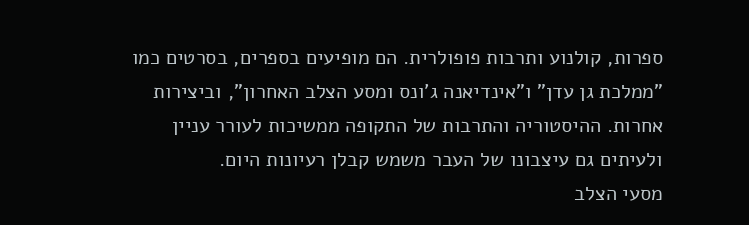ספרות, קולנוע ותרבות פופולרית. הם מופיעים בספרים, בסרטים כמו "ממלכת גן עדן" ו"אינדיאנה ג'ונס ומסע הצלב האחרון", וביצירות אחרות. ההיסטוריה והתרבות של התקופה ממשיכות לעורר עניין ולעיתים גם עיצבונו של העבר משמש קבלן רעיונות היום.
מסעי הצלב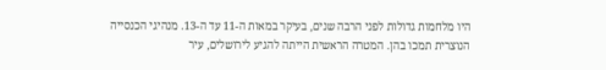היו מלחמות גדולות לפני הרבה שנים, בעיקר במאות ה-11 עד ה-13. מנהיגי הכנסייה הנוצרית תמכו בהן. המטרה הראשית הייתה להגיע לירושלים, עיר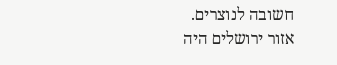חשובה לנוצרים.
אזור ירושלים היה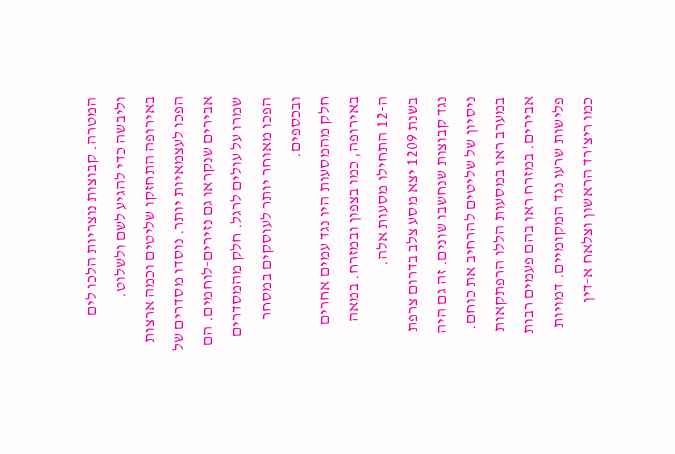המטרה. קבוצות נוצריות הלכו לים וליבשה כדי להגיע לשם ולשלוט.
באירופה התחזקו שליטים וכמה ארצות הפכו לעצמאיות יותר. נוסדו מסדרים של אבירים שנקראו גם נזירים-לוחמים. הם שמרו על עולים לרגל. חלק מהמסדרים הפכו מאוחר יותר לעוסקים במסחר ובכספים.
חלק מהמסעות היו נגד עמים אחרים באירופה, כמו בצפון ובמזרח. במאה ה-12 התחילו מסעות אלה.
בשנת 1209 יצא מסע צלב בדרום צרפת נגד קבוצות שנחשבו שונים. זה גם היה ניסיון של שליטים להרחיב את כוחם.
במערב ראו במסעות הללו הרפתקאות אבירים. במזרח ראו בהם פעמים רבות פלישות שרעו נגד המקומיים. דמויות כמו ריצ'רד הראשון וצלאח א-דין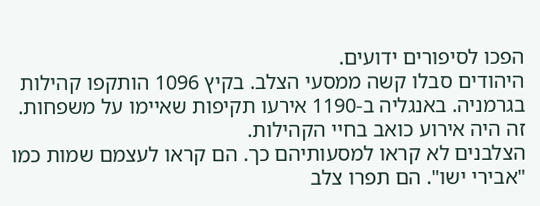הפכו לסיפורים ידועים.
היהודים סבלו קשה ממסעי הצלב. בקיץ 1096 הותקפו קהילות בגרמניה. באנגליה ב-1190 אירעו תקיפות שאיימו על משפחות. זה היה אירוע כואב בחיי הקהילות.
הצלבנים לא קראו למסעותיהם כך. הם קראו לעצמם שמות כמו "אבירי ישו". הם תפרו צלב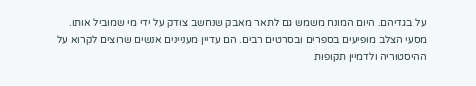על בגדיהם. היום המונח משמש גם לתאר מאבק שנחשב צודק על ידי מי שמוביל אותו.
מסעי הצלב מופיעים בספרים ובסרטים רבים. הם עדיין מעניינים אנשים שרוצים לקרוא על ההיסטוריה ולדמיין תקופות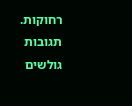רחוקות.
תגובות גולשים